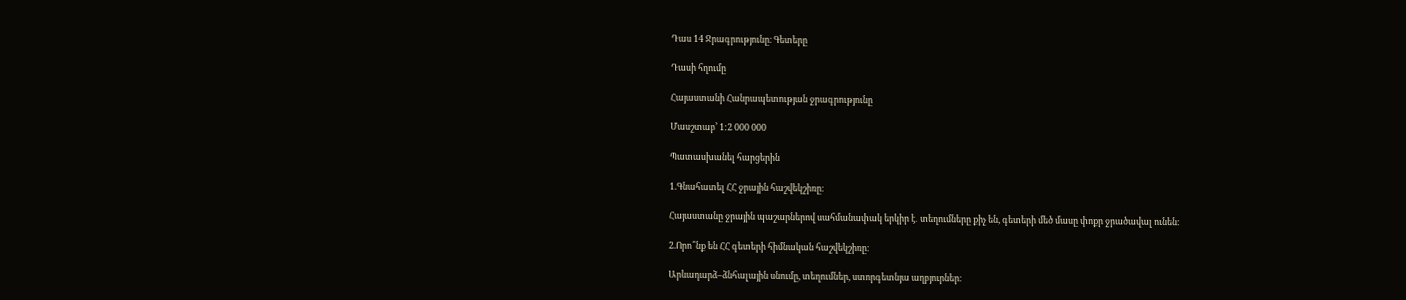Դաս 14 Ջրագրությունը։ Գետերը

Դասի հղումը

Հայաստանի Հանրապետության ջրագրությունը

Մասշտաբ’ 1:2 000 000

Պատասխանել հարցերին

1.Գնահատել ՀՀ ջրային հաշվեկշիռը։

Հայաստանը ջրային պաշարներով սահմանափակ երկիր է․ տեղումները քիչ են, գետերի մեծ մասը փոքր ջրածավալ ունեն։

2.Որո՞նք են ՀՀ գետերի հիմնական հաշվեկշիռը։

Արևադարձ–ձնհալային սնումը, տեղումներ, ստորգետնյա աղբյուրներ։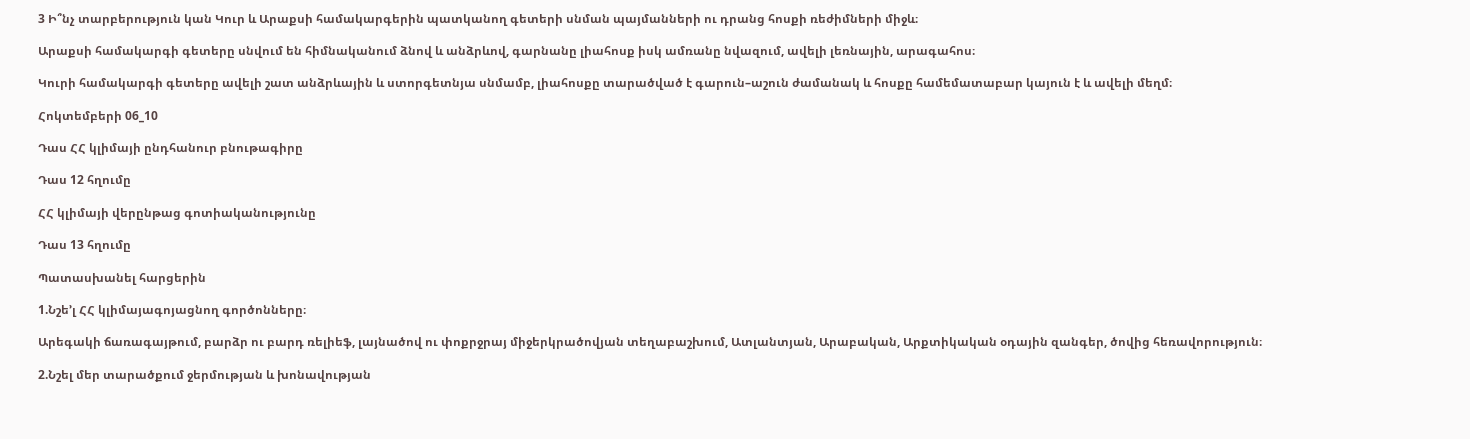3 Ի՞նչ տարբերություն կան Կուր և Արաքսի համակարգերին պատկանող գետերի սնման պայմանների ու դրանց հոսքի ռեժիմների միջև։

Արաքսի համակարգի գետերը սնվում են հիմնականում ձնով և անձրևով, գարնանը լիահոսք իսկ ամռանը նվազում, ավելի լեռնային, արագահոս։

Կուրի համակարգի գետերը ավելի շատ անձրևային և ստորգետնյա սնմամբ, լիահոսքը տարածված է գարուն–աշուն ժամանակ և հոսքը համեմատաբար կայուն է և ավելի մեղմ։

Հոկտեմբերի 06_10

Դաս ՀՀ կլիմայի ընդհանուր բնութագիրը

Դաս 12 հղումը

ՀՀ կլիմայի վերընթաց գոտիականությունը

Դաս 13 հղումը

Պատասխանել հարցերին

1.Նշե’լ ՀՀ կլիմայագոյացնող գործոնները։

Արեգակի ճառագայթում, բարձր ու բարդ ռելիեֆ, լայնածով ու փոքրջրայ միջերկրածովյան տեղաբաշխում, Ատլանտյան, Արաբական, Արքտիկական օդային զանգեր, ծովից հեռավորություն։

2.Նշել մեր տարածքում ջերմության և խոնավության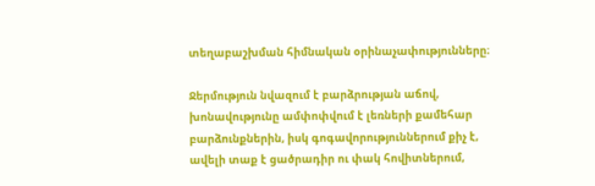տեղաբաշխման հիմնական օրինաչափությունները։

Ջերմություն նվազում է բարձրության աճով, խոնավությունը ամփոփվում է լեռների քամեհար բարձունքներին, իսկ գոգավորություններում քիչ է, ավելի տաք է ցածրադիր ու փակ հովիտներում,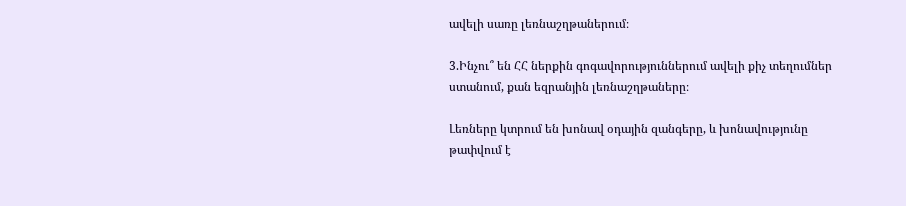ավելի սառը լեռնաշղթաներում։

3.Ինչու՞ են ՀՀ ներքին գոգավորություններում ավելի քիչ տեղումներ ստանում, քան եզրանյին լեռնաշղթաները։

Լեռները կտրում են խոնավ օդային զանգերը, և խոնավությունը թափվում է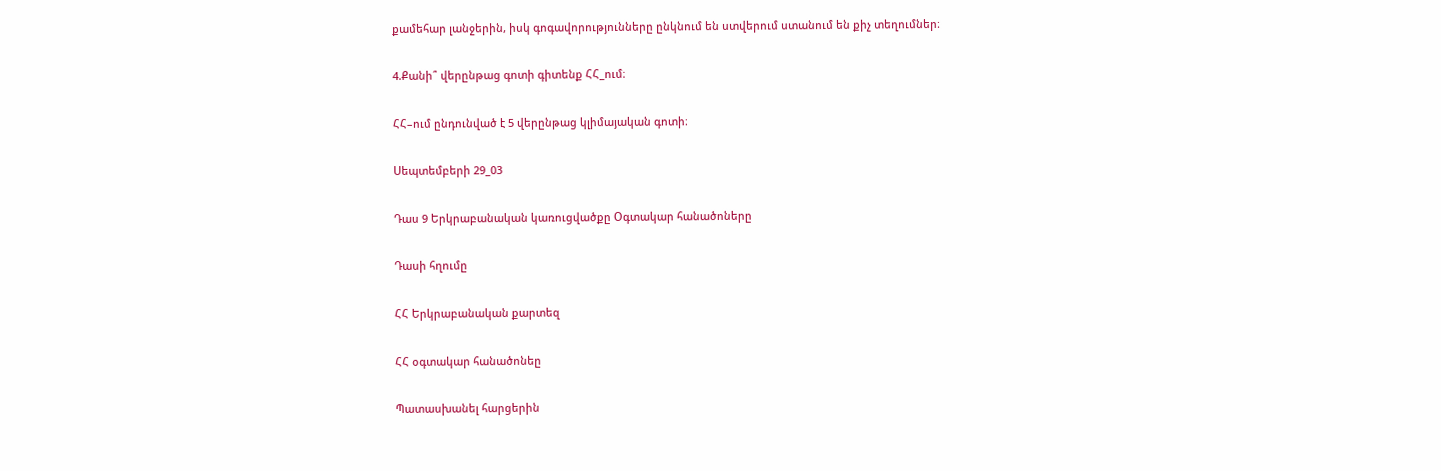քամեհար լանջերին, իսկ գոգավորությունները ընկնում են ստվերում ստանում են քիչ տեղումներ։

4.Քանի՞ վերընթաց գոտի գիտենք ՀՀ_ում։

ՀՀ–ում ընդունված է 5 վերընթաց կլիմայական գոտի։

Սեպտեմբերի 29_03

Դաս 9 Երկրաբանական կառուցվածքը Օգտակար հանածոները

Դասի հղումը

ՀՀ Երկրաբանական քարտեզ

ՀՀ օգտակար հանածոնեը

Պատասխանել հարցերին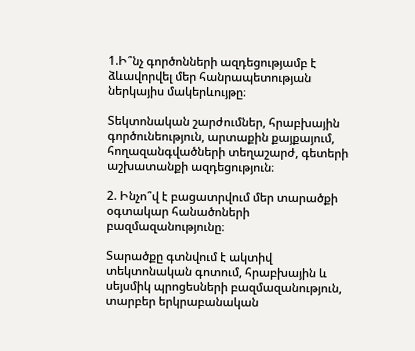1.Ի՞նչ գործոնների ազդեցությամբ է ձևավորվել մեր հանրապետության ներկայիս մակերևույթը։

Տեկտոնական շարժումներ, հրաբխային գործունեություն, արտաքին քայքայում, հողազանգվածների տեղաշարժ, գետերի աշխատանքի ազդեցություն։

2. Ինչո՞վ է բացատրվում մեր տարածքի օգտակար հանածոների բազմազանությունը։

Տարածքը գտնվում է ակտիվ տեկտոնական գոտում, հրաբխային և սեյսմիկ պրոցեսների բազմազանություն, տարբեր երկրաբանական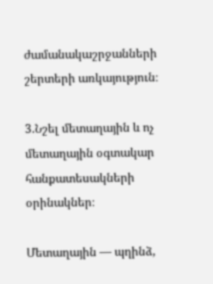ժամանակաշրջանների շերտերի առկայություն։

3.Նշել մետաղային և ոչ մետաղային օգտակար հանքատեսակների օրինակներ։

Մետաղային — պղինձ,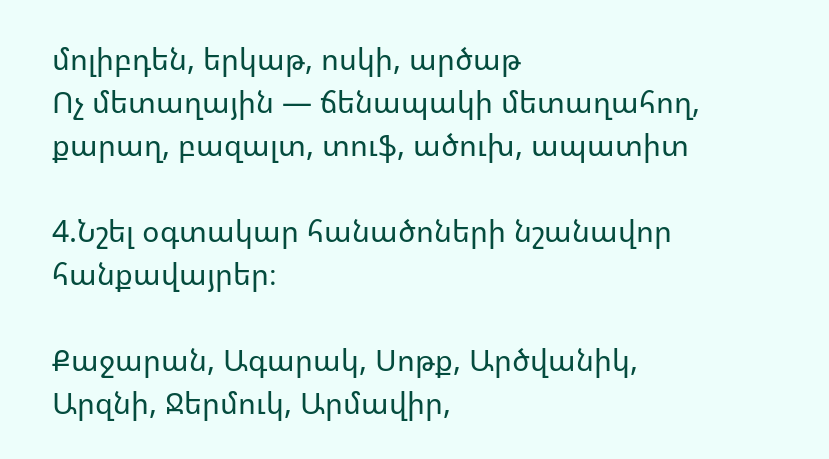մոլիբդեն, երկաթ, ոսկի, արծաթ
Ոչ մետաղային — ճենապակի մետաղահող, քարաղ, բազալտ, տուֆ, ածուխ, ապատիտ

4.Նշել օգտակար հանածոների նշանավոր հանքավայրեր։

Քաջարան, Ագարակ, Սոթք, Արծվանիկ, Արզնի, Ջերմուկ, Արմավիր,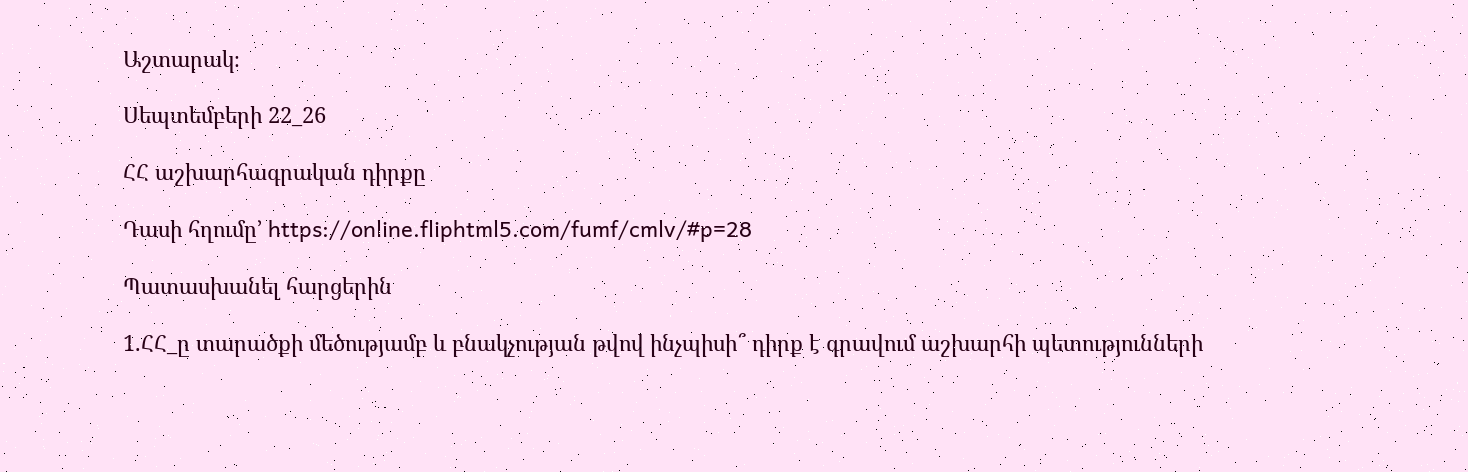Աշտարակ։

Սեպտեմբերի 22_26

ՀՀ աշխարհագրական դիրքը

Դասի հղումը’ https://online.fliphtml5.com/fumf/cmlv/#p=28

Պատասխանել հարցերին

1.ՀՀ_ը տարածքի մեծությամբ և բնակչության թվով ինչպիսի՞ դիրք է գրավում աշխարհի պետությունների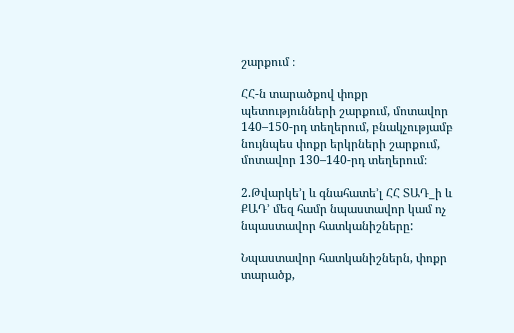շարքում ։

ՀՀ-ն տարածքով փոքր պետությունների շարքում, մոտավոր 140–150-րդ տեղերում, բնակչությամբ նույնպես փոքր երկրների շարքում, մոտավոր 130–140-րդ տեղերում։

2.Թվարկե’լ և գնահատե’լ ՀՀ ՏԱԴ_ի և ՔԱԴ’ մեզ համր նպաստավոր կամ ոչ նպաստավոր հատկանիշները:

Նպաստավոր հատկանիշներն, փոքր տարածք,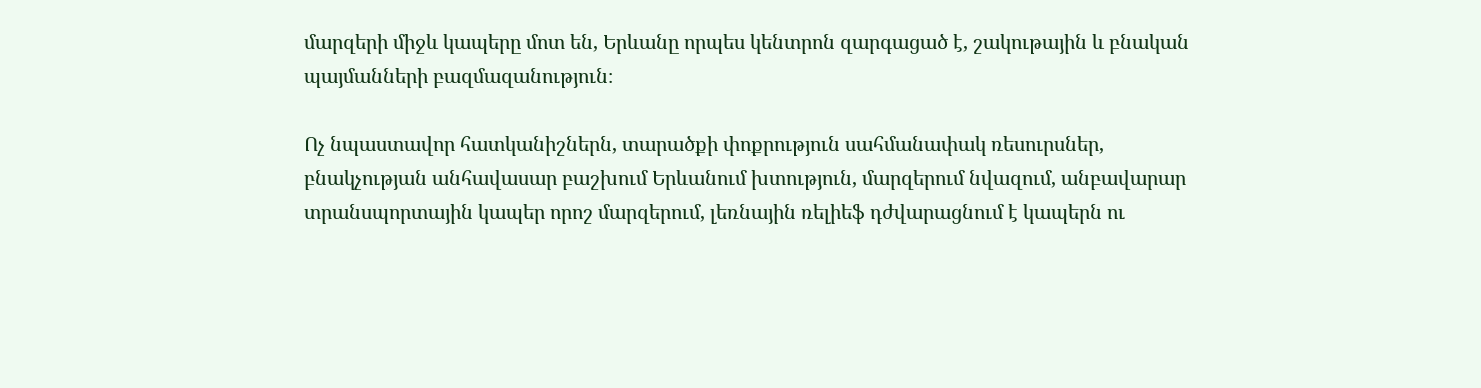մարզերի միջև կապերը մոտ են, Երևանը որպես կենտրոն զարգացած է, շակութային և բնական պայմանների բազմազանություն։

Ոչ նպաստավոր հատկանիշներն, տարածքի փոքրություն սահմանափակ ռեսուրսներ, բնակչության անհավասար բաշխում Երևանում խտություն, մարզերում նվազում, անբավարար տրանսպորտային կապեր որոշ մարզերում, լեռնային ռելիեֆ դժվարացնում է կապերն ու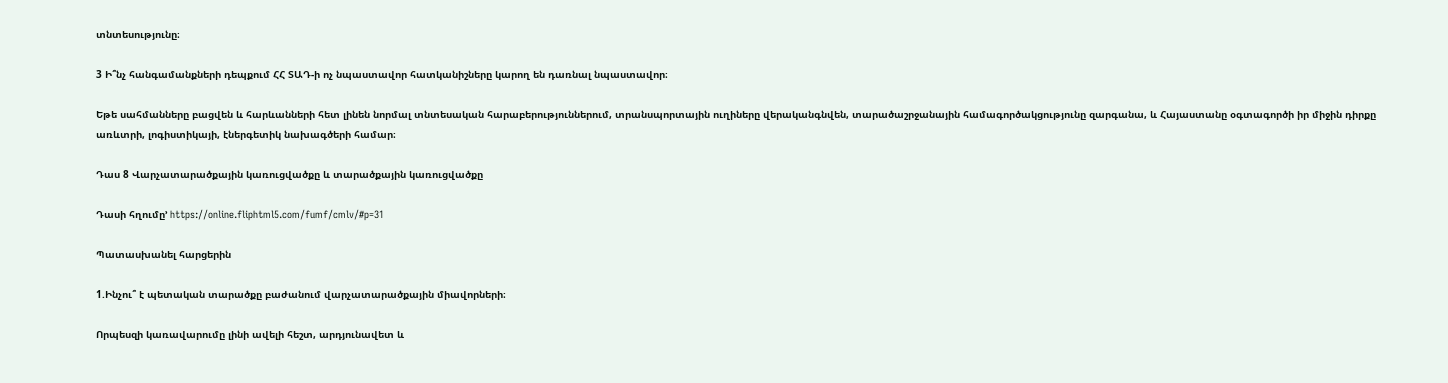տնտեսությունը։

3 Ի՞նչ հանգամանքների դեպքում ՀՀ ՏԱԴ-ի ոչ նպաստավոր հատկանիշները կարող են դառնալ նպաստավոր։

Եթե սահմանները բացվեն և հարևանների հետ լինեն նորմալ տնտեսական հարաբերություններում, տրանսպորտային ուղիները վերականգնվեն, տարածաշրջանային համագործակցությունը զարգանա, և Հայաստանը օգտագործի իր միջին դիրքը առևտրի, լոգիստիկայի, էներգետիկ նախագծերի համար։

Դաս 8 Վարչատարածքային կառուցվածքը և տարածքային կառուցվածքը

Դասի հղումը’ https://online.fliphtml5.com/fumf/cmlv/#p=31

Պատասխանել հարցերին

1.Ինչու՞ է պետական տարածքը բաժանում վարչատարածքային միավորների։

Որպեսզի կառավարումը լինի ավելի հեշտ, արդյունավետ և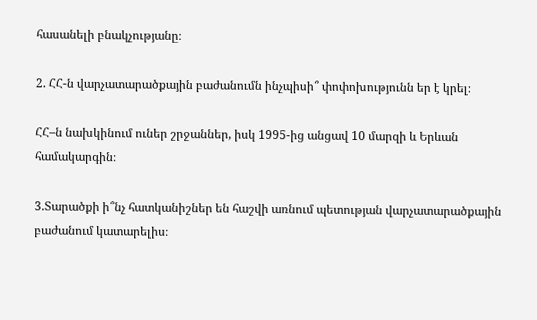հասանելի բնակչությանը։

2. ՀՀ-ն վարչատարածքային բաժանումն ինչպիսի՞ փոփոխությունն եր է կրել։

ՀՀ–ն նախկինում ուներ շրջաններ, իսկ 1995-ից անցավ 10 մարզի և Երևան համակարգին։

3.Տարածքի ի՞նչ հատկանիշներ են հաշվի առնում պետության վարչատարածքային բաժանում կատարելիս։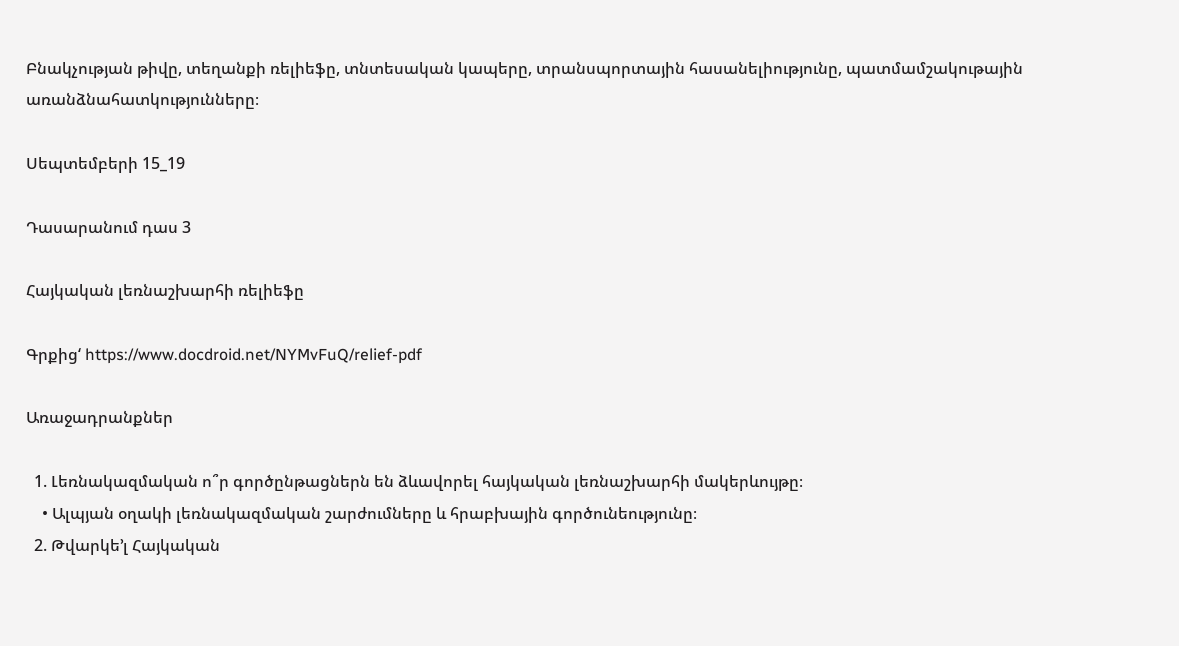Բնակչության թիվը, տեղանքի ռելիեֆը, տնտեսական կապերը, տրանսպորտային հասանելիությունը, պատմամշակութային առանձնահատկությունները։

Սեպտեմբերի 15_19

Դասարանում դաս 3

Հայկական լեռնաշխարհի ռելիեֆը

Գրքից‘ https://www.docdroid.net/NYMvFuQ/relief-pdf

Առաջադրանքներ

  1. Լեռնակազմական ո՞ր գործընթացներն են ձևավորել հայկական լեռնաշխարհի մակերևույթը։
    • Ալպյան օղակի լեռնակազմական շարժումները և հրաբխային գործունեությունը։
  2. Թվարկե’լ Հայկական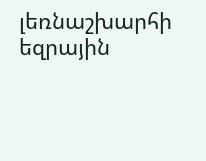լեռնաշխարհի եզրային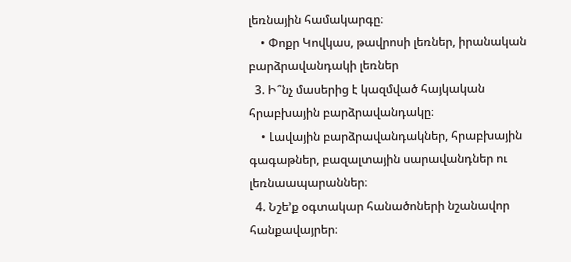լեռնային համակարգը։
    • Փոքր Կովկաս, թավրոսի լեռներ, իրանական բարձրավանդակի լեռներ
  3. Ի՞նչ մասերից է կազմված հայկական հրաբխային բարձրավանդակը։
    • Լավային բարձրավանդակներ, հրաբխային գագաթներ, բազալտային սարավանդներ ու լեռնաապարաններ։
  4. Նշե’ք օգտակար հանածոների նշանավոր հանքավայրեր։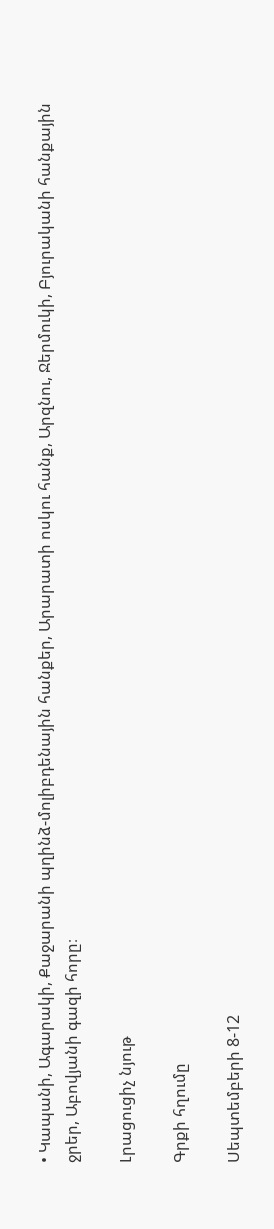• Կապանի, Ագարակի, Քաջարանի պղինձ-մոլիբդենային հանքեր, Արարատի ոսկու հանք, Արզնու, Ջերմուկի, Բյուրականի հանքային ջրեր, Աբովյանի գազի հորը։

Լրացուցիչ նյութ

Գրքի հղումը

Սեպտեմբերի 8-12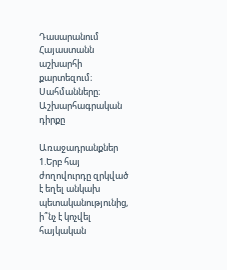Դասարանում
Հայաստանն աշխարհի քարտեզում։ Սահմանները։ Աշխարհագրական դիրքը

Առաջադրանքներ
1.Երբ հայ ժողովուրդը զրկված է եղել անկախ պետականությունից, ի՞նչ է կոչվել հայկական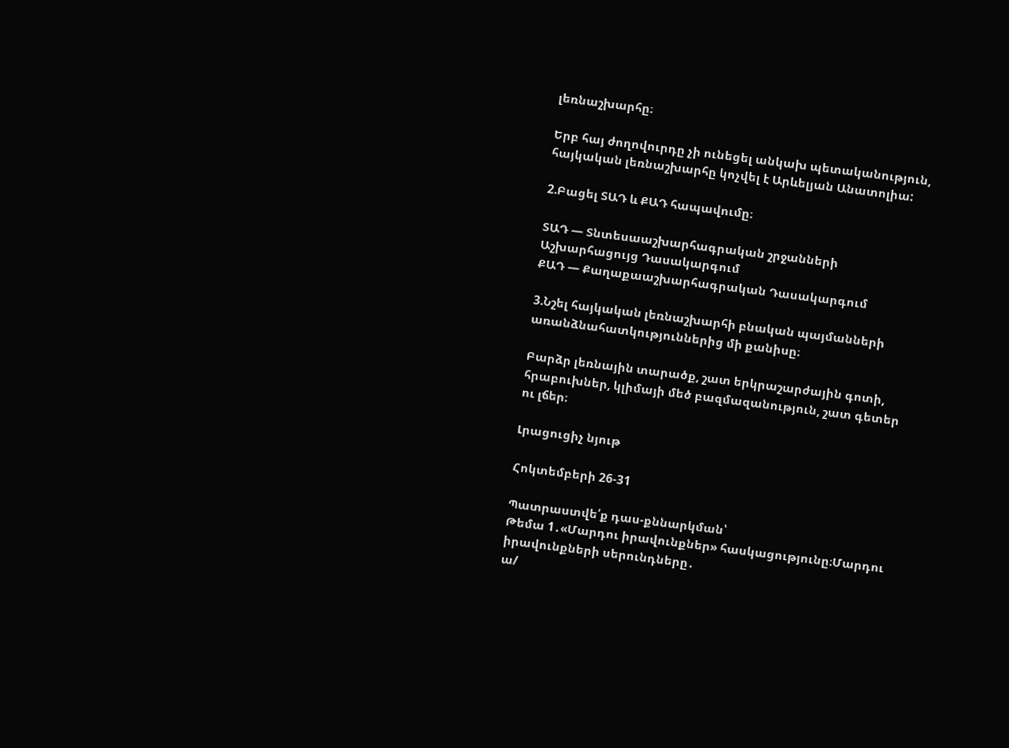լեռնաշխարհը։

Երբ հայ ժողովուրդը չի ունեցել անկախ պետականություն, հայկական լեռնաշխարհը կոչվել է Արևելյան Անատոլիա:

2.Բացել ՏԱԴ և ՔԱԴ հապավումը։

ՏԱԴ — Տնտեսաաշխարհագրական շրջանների Աշխարհացույց Դասակարգում
ՔԱԴ — Քաղաքաաշխարհագրական Դասակարգում

3.Նշել հայկական լեռնաշխարհի բնական պայմանների առանձնահատկություններից մի քանիսը։

Բարձր լեռնային տարածք, շատ երկրաշարժային գոտի, հրաբուխներ, կլիմայի մեծ բազմազանություն, շատ գետեր ու լճեր։

Լրացուցիչ նյութ

Հոկտեմբերի 26-31

Պատրաստվե՛ք դաս-քննարկման՝
Թեմա 1․«Մարդու իրավունքներ» հասկացությունը։Մարդու իրավունքների սերունդները․
ա/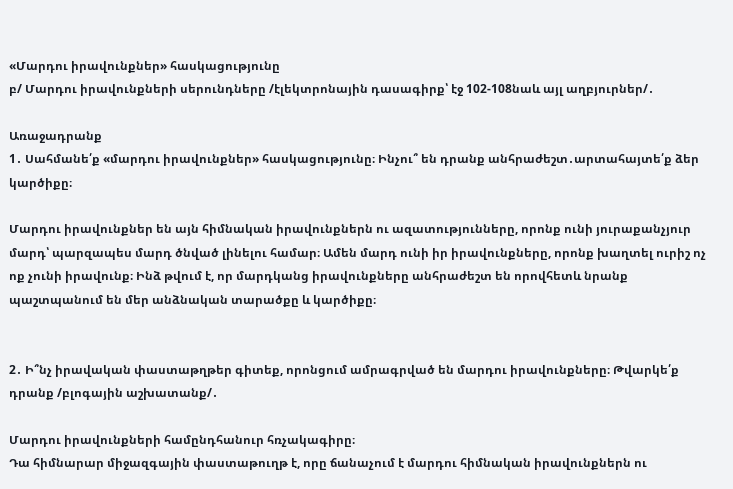«Մարդու իրավունքներ» հասկացությունը
բ/ Մարդու իրավունքների սերունդները /էլեկտրոնային դասագիրք՝ էջ 102-108նաև այլ աղբյուրներ/․

Առաջադրանք
1․ Սահմանե՛ք «մարդու իրավունքներ» հասկացությունը։ Ինչու՞ են դրանք անհրաժեշտ․արտահայտե՛ք ձեր կարծիքը։

Մարդու իրավունքներ են այն հիմնական իրավունքներն ու ազատությունները, որոնք ունի յուրաքանչյուր մարդ՝ պարզապես մարդ ծնված լինելու համար։ Ամեն մարդ ունի իր իրավունքները, որոնք խաղտել ուրիշ ոչ ոք չունի իրավունք։ Ինձ թվում է, որ մարդկանց իրավունքները անհրաժեշտ են որովհետև նրանք պաշտպանում են մեր անձնական տարածքը և կարծիքը։


2․ Ի՞նչ իրավական փաստաթղթեր գիտեք, որոնցում ամրագրված են մարդու իրավունքները։ Թվարկե՛ք դրանք /բլոգային աշխատանք/․

Մարդու իրավունքների համընդհանուր հռչակագիրը։
Դա հիմնարար միջազգային փաստաթուղթ է, որը ճանաչում է մարդու հիմնական իրավունքներն ու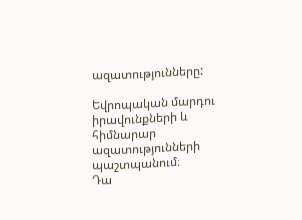ազատությունները:

Եվրոպական մարդու իրավունքների և հիմնարար ազատությունների պաշտպանում։
Դա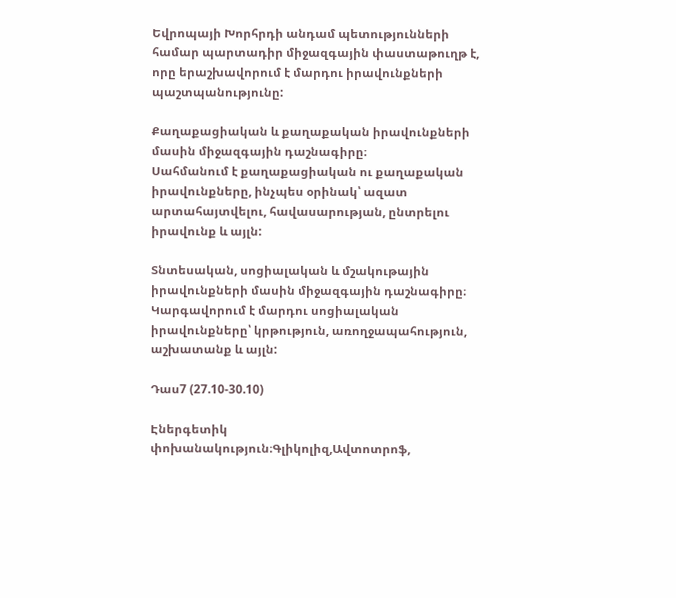Եվրոպայի Խորհրդի անդամ պետությունների համար պարտադիր միջազգային փաստաթուղթ է, որը երաշխավորում է մարդու իրավունքների պաշտպանությունը:

Քաղաքացիական և քաղաքական իրավունքների մասին միջազգային դաշնագիրը։
Սահմանում է քաղաքացիական ու քաղաքական իրավունքները, ինչպես օրինակ՝ ազատ արտահայտվելու, հավասարության, ընտրելու իրավունք և այլն:

Տնտեսական, սոցիալական և մշակութային իրավունքների մասին միջազգային դաշնագիրը։
Կարգավորում է մարդու սոցիալական իրավունքները՝ կրթություն, առողջապահություն, աշխատանք և այլն:

Դաս7 (27.10-30.10)

Էներգետիկ փոխանակություն։Գլիկոլիզ,Ավտոտրոֆ,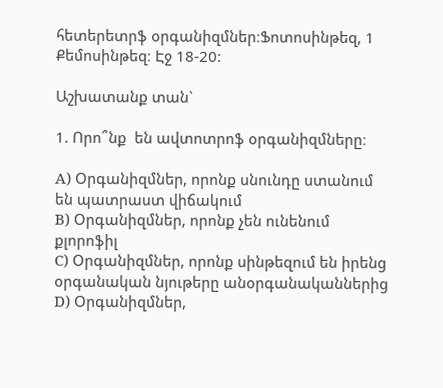հետերետրֆ օրգանիզմներ։Ֆոտոսինթեզ, 1 Քեմոսինթեզ։ Էջ 18-20:

Աշխատանք տան`

1. Որո՞նք  են ավտոտրոֆ օրգանիզմները։

A) Օրգանիզմներ, որոնք սնունդը ստանում են պատրաստ վիճակում
B) Օրգանիզմներ, որոնք չեն ունենում քլորոֆիլ
C) Օրգանիզմներ, որոնք սինթեզում են իրենց օրգանական նյութերը անօրգանականներից
D) Օրգանիզմներ,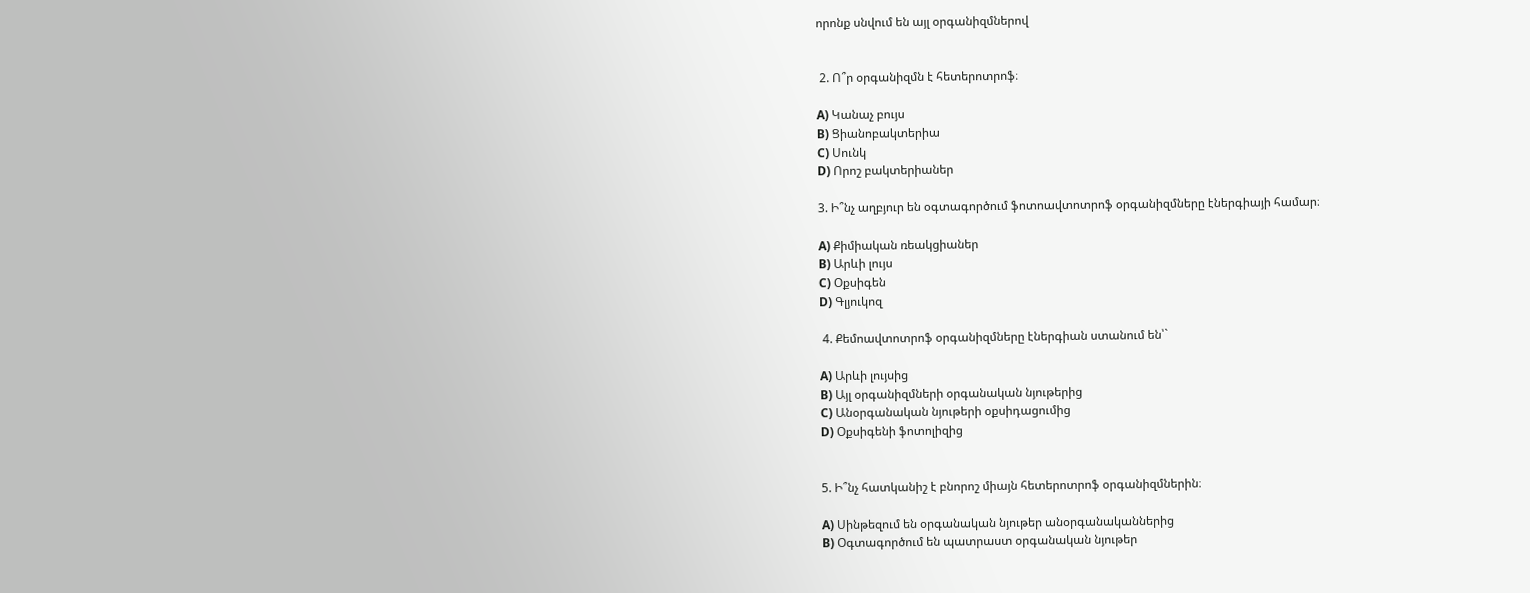որոնք սնվում են այլ օրգանիզմներով


 2. Ո՞ր օրգանիզմն է հետերոտրոֆ։

A) Կանաչ բույս
B) Ցիանոբակտերիա
C) Սունկ
D) Որոշ բակտերիաներ

3. Ի՞նչ աղբյուր են օգտագործում ֆոտոավտոտրոֆ օրգանիզմները էներգիայի համար։

A) Քիմիական ռեակցիաներ
B) Արևի լույս
C) Օքսիգեն
D) Գլյուկոզ

 4. Քեմոավտոտրոֆ օրգանիզմները էներգիան ստանում են՝`

A) Արևի լույսից
B) Այլ օրգանիզմների օրգանական նյութերից
C) Անօրգանական նյութերի օքսիդացումից
D) Օքսիգենի ֆոտոլիզից


5. Ի՞նչ հատկանիշ է բնորոշ միայն հետերոտրոֆ օրգանիզմներին։

A) Սինթեզում են օրգանական նյութեր անօրգանականներից
B) Օգտագործում են պատրաստ օրգանական նյութեր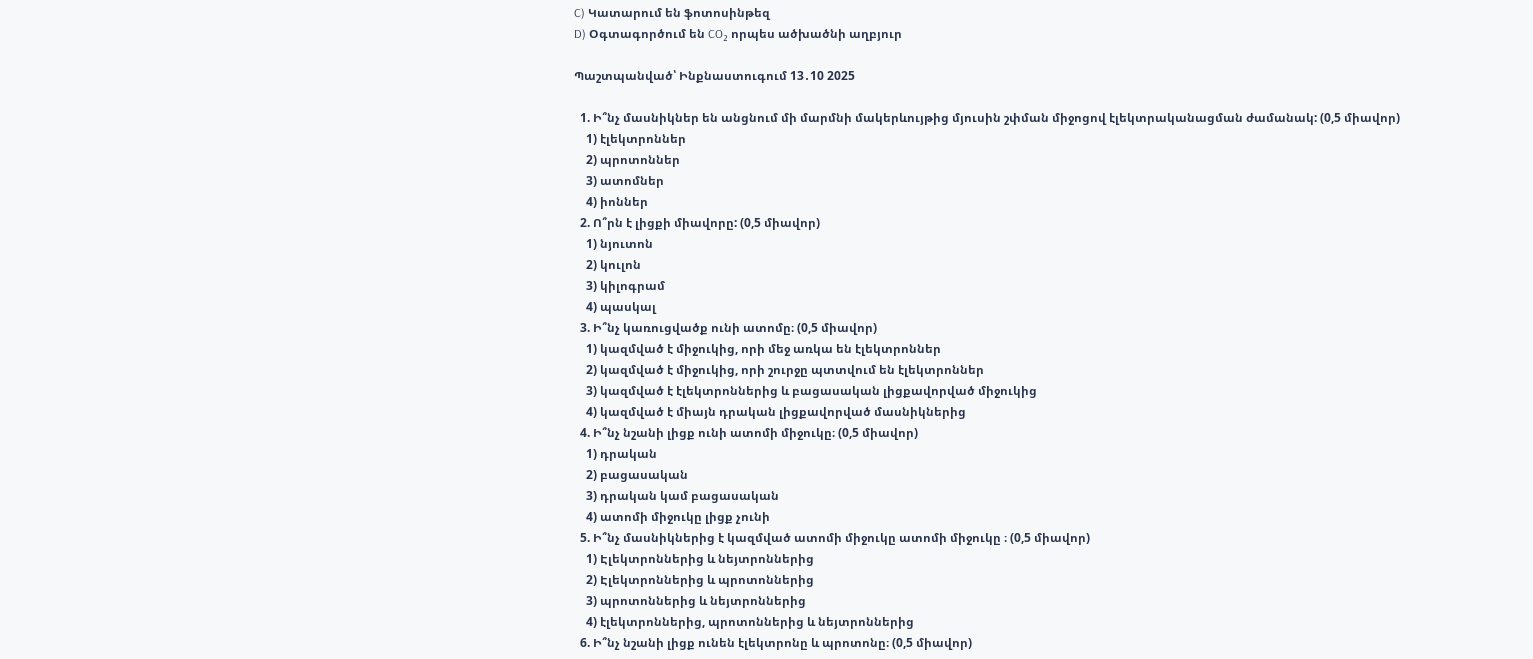C) Կատարում են ֆոտոսինթեզ
D) Օգտագործում են CO₂ որպես ածխածնի աղբյուր

Պաշտպանված՝ Ինքնաստուգում 13․10 2025

  1. Ի՞նչ մասնիկներ են անցնում մի մարմնի մակերևույթից մյուսին շփման միջոցով էլեկտրականացման ժամանակ: (0,5 միավոր)
    1) էլեկտրոններ
    2) պրոտոններ
    3) ատոմներ
    4) իոններ
  2. Ո՞րն է լիցքի միավորը: (0,5 միավոր)
    1) նյուտոն
    2) կուլոն
    3) կիլոգրամ
    4) պասկալ
  3. Ի՞նչ կառուցվածք ունի ատոմը։ (0,5 միավոր)
    1) կազմված է միջուկից, որի մեջ առկա են էլեկտրոններ
    2) կազմված է միջուկից, որի շուրջը պտտվում են էլեկտրոններ
    3) կազմված է էլեկտրոններից և բացասական լիցքավորված միջուկից
    4) կազմված է միայն դրական լիցքավորված մասնիկներից
  4. Ի՞նչ նշանի լիցք ունի ատոմի միջուկը։ (0,5 միավոր)
    1) դրական
    2) բացասական
    3) դրական կամ բացասական
    4) ատոմի միջուկը լիցք չունի
  5. Ի՞նչ մասնիկներից է կազմված ատոմի միջուկը ատոմի միջուկը ։ (0,5 միավոր)
    1) Էլեկտրոններից և նեյտրոններից
    2) Էլեկտրոններից և պրոտոններից
    3) պրոտոններից և նեյտրոններից
    4) էլեկտրոններից, պրոտոններից և նեյտրոններից
  6. Ի՞նչ նշանի լիցք ունեն էլեկտրոնը և պրոտոնը։ (0,5 միավոր)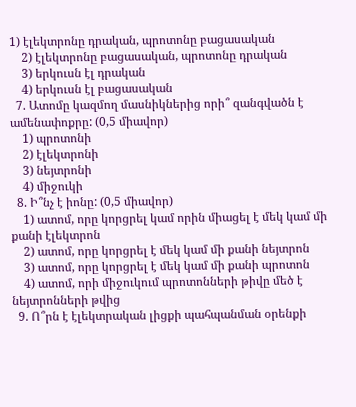1) էլեկտրոնը դրական, պրոտոնը բացասական
    2) էլեկտրոնը բացասական, պրոտոնը դրական
    3) երկուսն էլ դրական
    4) երկուսն էլ բացասական
  7. Ատոմը կազմող մասնիկներից որի՞ զանգվածն է ամենափոքրը: (0,5 միավոր)
    1) պրոտոնի
    2) էլեկտրոնի
    3) նեյտրոնի
    4) միջուկի
  8. Ի՞նչ է իոնը: (0,5 միավոր)
    1) ատոմ, որը կորցրել կամ որին միացել է մեկ կամ մի քանի էլեկտրոն
    2) ատոմ, որը կորցրել է մեկ կամ մի քանի նեյտրոն
    3) ատոմ, որը կորցրել է մեկ կամ մի քանի պրոտոն
    4) ատոմ, որի միջուկում պրոտոնների թիվը մեծ է նեյտրոնների թվից
  9. Ո՞րն է էլեկտրական լիցքի պահպանման օրենքի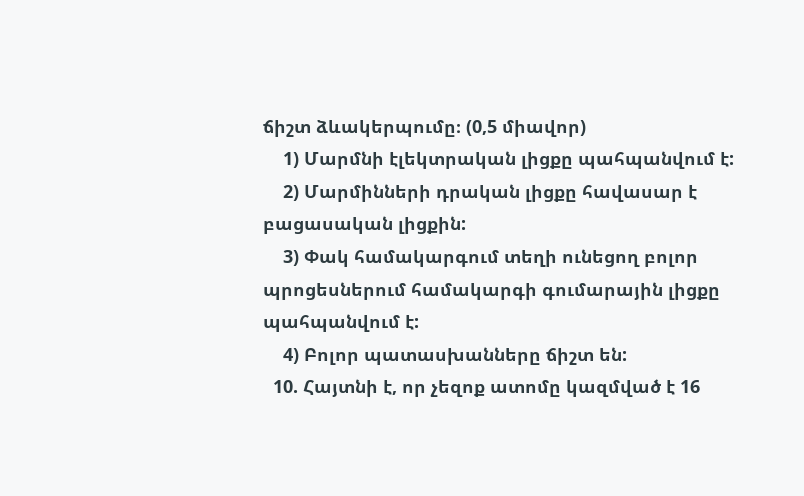ճիշտ ձևակերպումը։ (0,5 միավոր)
    1) Մարմնի էլեկտրական լիցքը պահպանվում է:
    2) Մարմինների դրական լիցքը հավասար է բացասական լիցքին:
    3) Փակ համակարգում տեղի ունեցող բոլոր պրոցեսներում համակարգի գումարային լիցքը պահպանվում է:
    4) Բոլոր պատասխանները ճիշտ են:
  10. Հայտնի է, որ չեզոք ատոմը կազմված է 16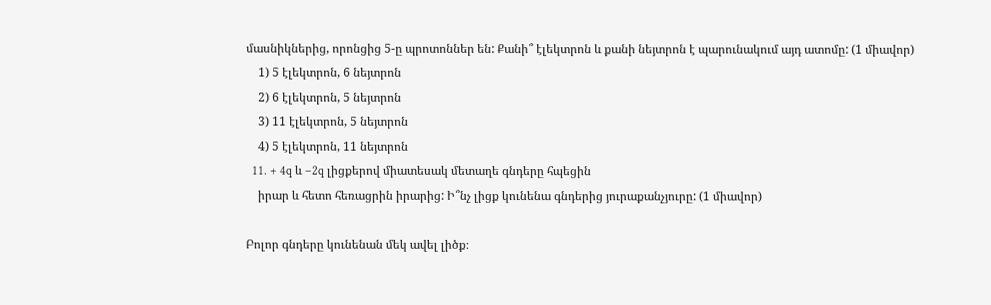մասնիկներից, որոնցից 5-ը պրոտոններ են: Քանի՞ էլեկտրոն և քանի նեյտրոն է պարունակում այդ ատոմը: (1 միավոր)
    1) 5 էլեկտրոն, 6 նեյտրոն
    2) 6 էլեկտրոն, 5 նեյտրոն
    3) 11 էլեկտրոն, 5 նեյտրոն
    4) 5 էլեկտրոն, 11 նեյտրոն
  11. + 4q և –2q լիցքերով միատեսակ մետաղե գնդերը հպեցին
    իրար և հետո հեռացրին իրարից: Ի՞նչ լիցք կունենա գնդերից յուրաքանչյուրը: (1 միավոր)

Բոլոր գնդերը կունենան մեկ ավել լիծք։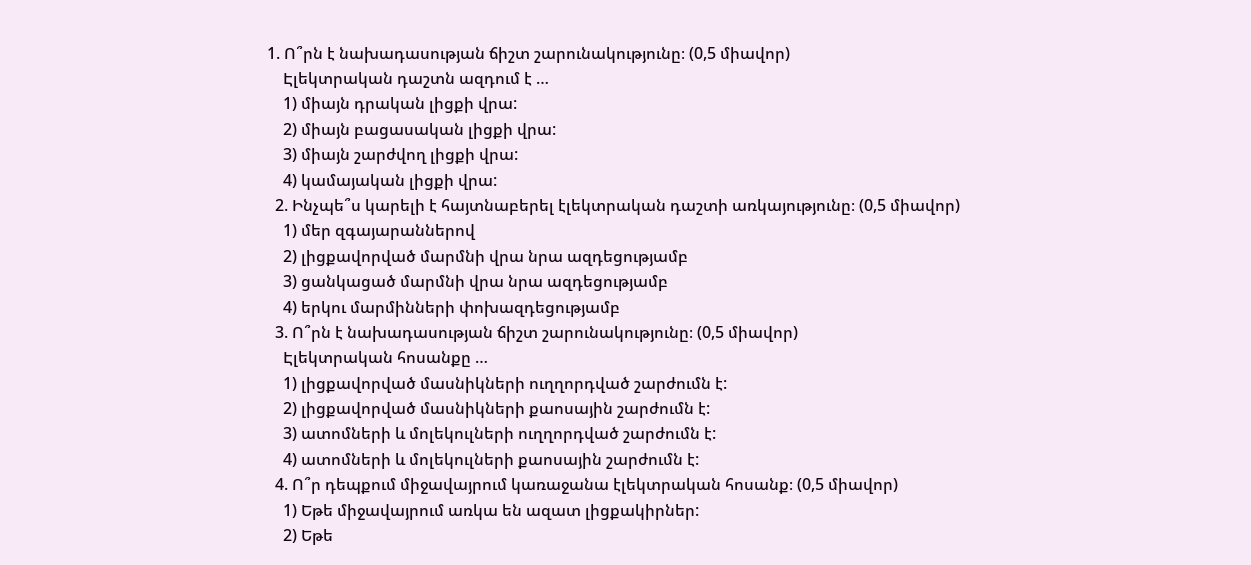1. Ո՞րն է նախադասության ճիշտ շարունակությունը։ (0,5 միավոր)
    Էլեկտրական դաշտն ազդում է …
    1) միայն դրական լիցքի վրա:
    2) միայն բացասական լիցքի վրա:
    3) միայն շարժվող լիցքի վրա:
    4) կամայական լիցքի վրա:
  2. Ինչպե՞ս կարելի է հայտնաբերել էլեկտրական դաշտի առկայությունը։ (0,5 միավոր)
    1) մեր զգայարաններով
    2) լիցքավորված մարմնի վրա նրա ազդեցությամբ
    3) ցանկացած մարմնի վրա նրա ազդեցությամբ
    4) երկու մարմինների փոխազդեցությամբ
  3. Ո՞րն է նախադասության ճիշտ շարունակությունը։ (0,5 միավոր)
    Էլեկտրական հոսանքը …
    1) լիցքավորված մասնիկների ուղղորդված շարժումն է:
    2) լիցքավորված մասնիկների քաոսային շարժումն է:
    3) ատոմների և մոլեկուլների ուղղորդված շարժումն է:
    4) ատոմների և մոլեկուլների քաոսային շարժումն է:
  4. Ո՞ր դեպքում միջավայրում կառաջանա էլեկտրական հոսանք։ (0,5 միավոր)
    1) Եթե միջավայրում առկա են ազատ լիցքակիրներ:
    2) Եթե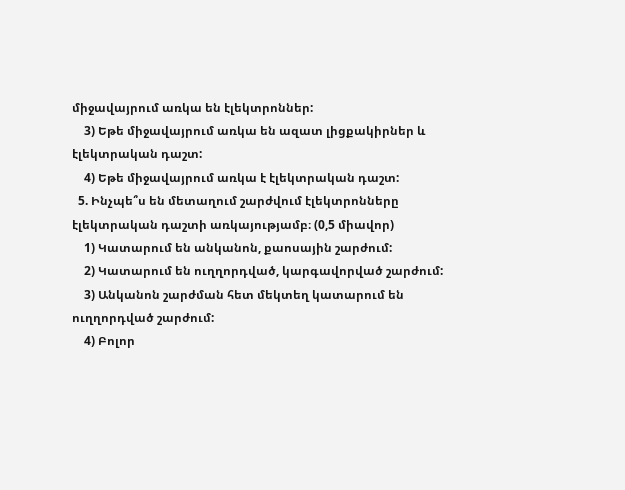միջավայրում առկա են էլեկտրոններ:
    3) Եթե միջավայրում առկա են ազատ լիցքակիրներ և էլեկտրական դաշտ:
    4) Եթե միջավայրում առկա է էլեկտրական դաշտ:
  5. Ինչպե՞ս են մետաղում շարժվում էլեկտրոնները էլեկտրական դաշտի առկայությամբ։ (0,5 միավոր)
    1) Կատարում են անկանոն, քաոսային շարժում:
    2) Կատարում են ուղղորդված, կարգավորված շարժում:
    3) Անկանոն շարժման հետ մեկտեղ կատարում են ուղղորդված շարժում:
    4) Բոլոր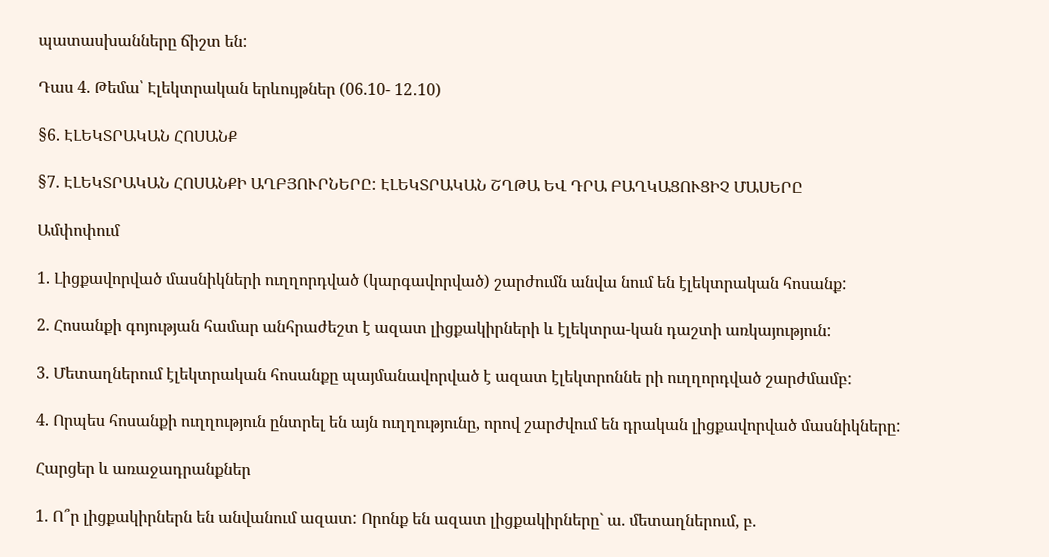պատասխանները ճիշտ են:

Դաս 4. Թեմա՝ Էլեկտրական երևույթներ (06.10- 12․10)

§6. ԷԼԵԿՏՐԱԿԱՆ ՀՈՍԱՆՔ

§7. ԷԼԵԿՏՐԱԿԱՆ ՀՈՍԱՆՔԻ ԱՂԲՅՈՒՐՆԵՐԸ: ԷԼԵԿՏՐԱԿԱՆ ՇՂԹԱ ԵՎ ԴՐԱ ԲԱՂԿԱՑՈՒՑԻՉ ՄԱՍԵՐԸ

Ամփոփում

1. Լիցքավորված մասնիկների ուղղորդված (կարգավորված) շարժումն անվա նում են էլեկտրական հոսանք:

2. Հոսանքի գոյության համար անհրաժեշտ է ազատ լիցքակիրների և էլեկտրա-կան դաշտի առկայություն:

3. Մետաղներում էլեկտրական հոսանքը պայմանավորված է ազատ էլեկտրոննե րի ուղղորդված շարժմամբ:

4. Որպես հոսանքի ուղղություն ընտրել են այն ուղղությունը, որով շարժվում են դրական լիցքավորված մասնիկները:

Հարցեր և առաջադրանքներ

1. Ո՞ր լիցքակիրներն են անվանում ազատ: Որոնք են ազատ լիցքակիրները` ա. մետաղներում, բ.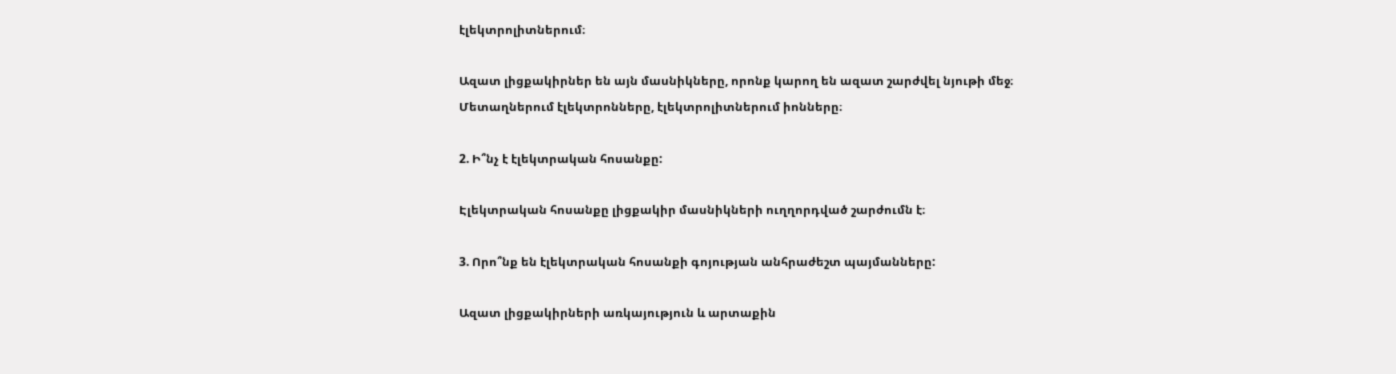էլեկտրոլիտներում։

Ազատ լիցքակիրներ են այն մասնիկները, որոնք կարող են ազատ շարժվել նյութի մեջ։ Մետաղներում էլեկտրոնները, էլեկտրոլիտներում իոնները։

2. Ի՞նչ է էլեկտրական հոսանքը:

Էլեկտրական հոսանքը լիցքակիր մասնիկների ուղղորդված շարժումն է։

3. Որո՞նք են էլեկտրական հոսանքի գոյության անհրաժեշտ պայմանները:

Ազատ լիցքակիրների առկայություն և արտաքին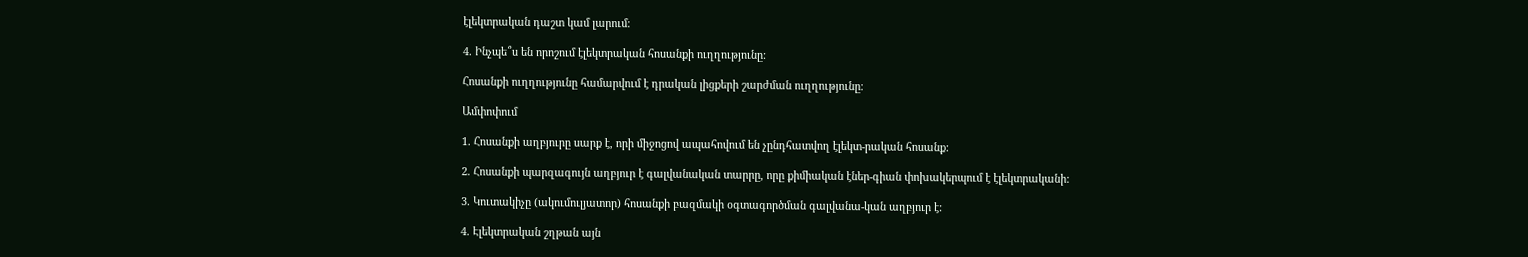էլեկտրական դաշտ կամ լարում։

4. Ինչպե՞ս են որոշում էլեկտրական հոսանքի ուղղությունը:

Հոսանքի ուղղությունը համարվում է դրական լիցքերի շարժման ուղղությունը։

Ամփոփում

1. Հոսանքի աղբյուրը սարք է, որի միջոցով ապահովում են չընդհատվող էլեկտ-րական հոսանք:

2. Հոսանքի պարզագույն աղբյուր է գալվանական տարրը, որը քիմիական էներ-գիան փոխակերպում է էլեկտրականի:

3. Կուտակիչը (ակումուլյատոր) հոսանքի բազմակի օգտագործման գալվանա-կան աղբյուր է:

4. Էլեկտրական շղթան այն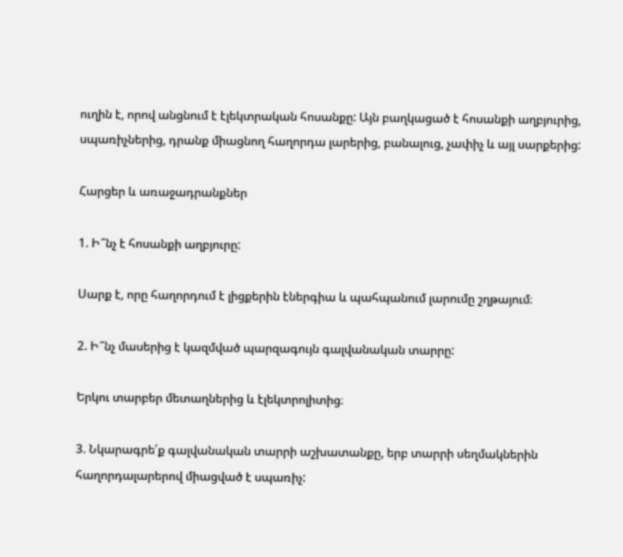ուղին է, որով անցնում է էլեկտրական հոսանքը: Այն բաղկացած է հոսանքի աղբյուրից, սպառիչներից, դրանք միացնող հաղորդա լարերից, բանալուց, չափիչ և այլ սարքերից:

Հարցեր և առաջադրանքներ

1. Ի՞նչ է հոսանքի աղբյուրը:

Սարք է, որը հաղորդում է լիցքերին էներգիա և պահպանում լարումը շղթայում։

2. Ի՞նչ մասերից է կազմված պարզագույն գալվանական տարրը:

Երկու տարբեր մետաղներից և էլեկտրոլիտից։

3. Նկարագրե՛ք գալվանական տարրի աշխատանքը, երբ տարրի սեղմակներին հաղորդալարերով միացված է սպառիչ: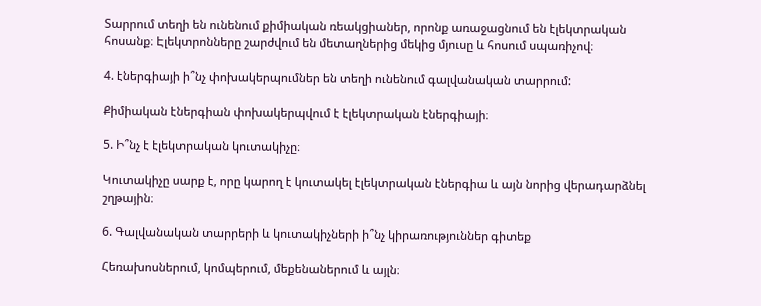Տարրում տեղի են ունենում քիմիական ռեակցիաներ, որոնք առաջացնում են էլեկտրական հոսանք։ Էլեկտրոնները շարժվում են մետաղներից մեկից մյուսը և հոսում սպառիչով։

4. էներգիայի ի՞նչ փոխակերպումներ են տեղի ունենում գալվանական տարրում:

Քիմիական էներգիան փոխակերպվում է էլեկտրական էներգիայի։

5. Ի՞նչ է էլեկտրական կուտակիչը։

Կուտակիչը սարք է, որը կարող է կուտակել էլեկտրական էներգիա և այն նորից վերադարձնել շղթային։

6. Գալվանական տարրերի և կուտակիչների ի՞նչ կիրառություններ գիտեք

Հեռախոսներում, կոմպերում, մեքենաներում և այլն։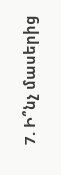7. Ի՞նչ մասերից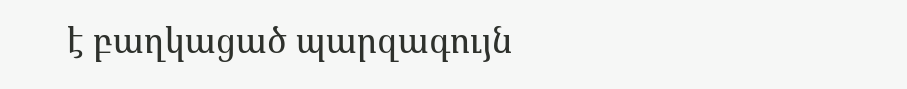է բաղկացած պարզագույն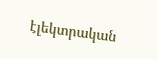էլեկտրական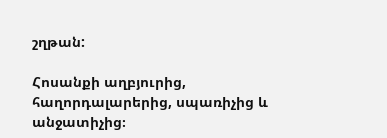շղթան:

Հոսանքի աղբյուրից, հաղորդալարերից, սպառիչից և անջատիչից։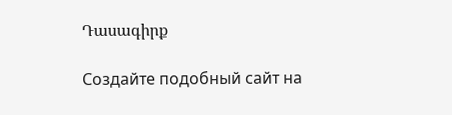Դասագիրք

Создайте подобный сайт на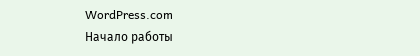WordPress.com
Начало работы